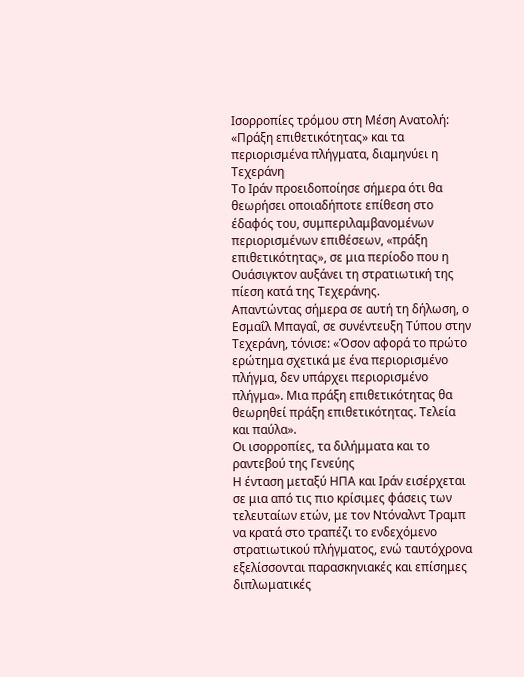Ισορροπίες τρόμου στη Μέση Ανατολή: «Πράξη επιθετικότητας» και τα περιορισμένα πλήγματα, διαμηνύει η Τεχεράνη
Το Ιράν προειδοποίησε σήμερα ότι θα θεωρήσει οποιαδήποτε επίθεση στο έδαφός του, συμπεριλαμβανομένων περιορισμένων επιθέσεων, «πράξη επιθετικότητας», σε μια περίοδο που η Ουάσιγκτον αυξάνει τη στρατιωτική της πίεση κατά της Τεχεράνης.
Απαντώντας σήμερα σε αυτή τη δήλωση, ο Εσμαΐλ Μπαγαΐ, σε συνέντευξη Τύπου στην Τεχεράνη, τόνισε: «Όσον αφορά το πρώτο ερώτημα σχετικά με ένα περιορισμένο πλήγμα, δεν υπάρχει περιορισμένο πλήγμα». Μια πράξη επιθετικότητας θα θεωρηθεί πράξη επιθετικότητας. Τελεία και παύλα».
Οι ισορροπίες, τα διλήμματα και το ραντεβού της Γενεύης
Η ένταση μεταξύ ΗΠΑ και Ιράν εισέρχεται σε μια από τις πιο κρίσιμες φάσεις των τελευταίων ετών, με τον Ντόναλντ Τραμπ να κρατά στο τραπέζι το ενδεχόμενο στρατιωτικού πλήγματος, ενώ ταυτόχρονα εξελίσσονται παρασκηνιακές και επίσημες διπλωματικές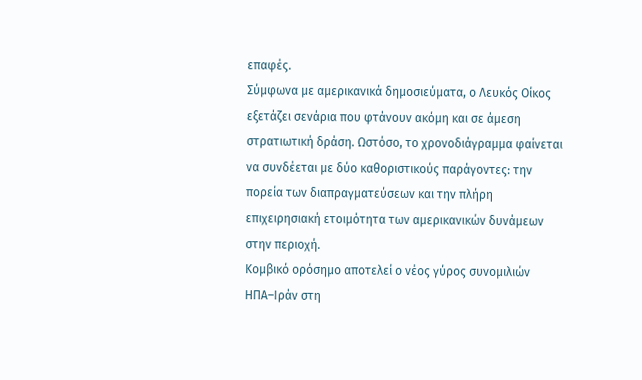επαφές.
Σύμφωνα με αμερικανικά δημοσιεύματα, ο Λευκός Οίκος εξετάζει σενάρια που φτάνουν ακόμη και σε άμεση στρατιωτική δράση. Ωστόσο, το χρονοδιάγραμμα φαίνεται να συνδέεται με δύο καθοριστικούς παράγοντες: την πορεία των διαπραγματεύσεων και την πλήρη επιχειρησιακή ετοιμότητα των αμερικανικών δυνάμεων στην περιοχή.
Κομβικό ορόσημο αποτελεί ο νέος γύρος συνομιλιών ΗΠΑ–Ιράν στη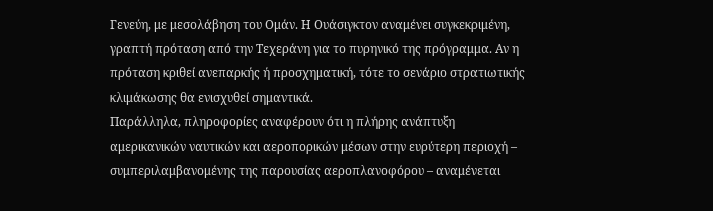Γενεύη, με μεσολάβηση του Ομάν. Η Ουάσιγκτον αναμένει συγκεκριμένη, γραπτή πρόταση από την Τεχεράνη για το πυρηνικό της πρόγραμμα. Αν η πρόταση κριθεί ανεπαρκής ή προσχηματική, τότε το σενάριο στρατιωτικής κλιμάκωσης θα ενισχυθεί σημαντικά.
Παράλληλα, πληροφορίες αναφέρουν ότι η πλήρης ανάπτυξη αμερικανικών ναυτικών και αεροπορικών μέσων στην ευρύτερη περιοχή – συμπεριλαμβανομένης της παρουσίας αεροπλανοφόρου – αναμένεται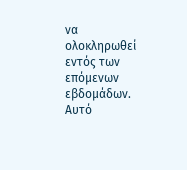να ολοκληρωθεί εντός των επόμενων εβδομάδων. Αυτό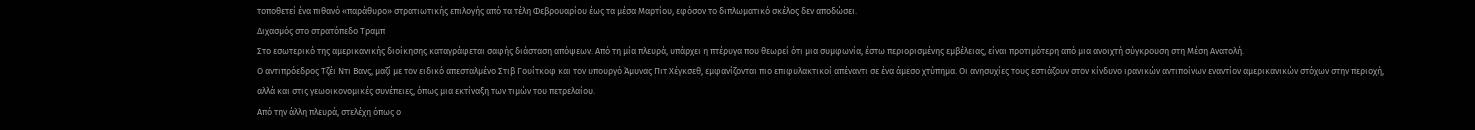τοποθετεί ένα πιθανό «παράθυρο» στρατιωτικής επιλογής από τα τέλη Φεβρουαρίου έως τα μέσα Μαρτίου, εφόσον το διπλωματικό σκέλος δεν αποδώσει.
Διχασμός στο στρατόπεδο Τραμπ
Στο εσωτερικό της αμερικανικής διοίκησης καταγράφεται σαφής διάσταση απόψεων. Από τη μία πλευρά, υπάρχει η πτέρυγα που θεωρεί ότι μια συμφωνία, έστω περιορισμένης εμβέλειας, είναι προτιμότερη από μια ανοιχτή σύγκρουση στη Μέση Ανατολή.
Ο αντιπρόεδρος Τζέι Ντι Βανς, μαζί με τον ειδικό απεσταλμένο Στιβ Γουίτκοφ και τον υπουργό Άμυνας Πιτ Χέγκσεθ, εμφανίζονται πιο επιφυλακτικοί απέναντι σε ένα άμεσο χτύπημα. Οι ανησυχίες τους εστιάζουν στον κίνδυνο ιρανικών αντιποίνων εναντίον αμερικανικών στόχων στην περιοχή, αλλά και στις γεωοικονομικές συνέπειες, όπως μια εκτίναξη των τιμών του πετρελαίου.
Από την άλλη πλευρά, στελέχη όπως ο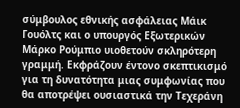σύμβουλος εθνικής ασφάλειας Μάικ Γουόλτς και ο υπουργός Εξωτερικών Μάρκο Ρούμπιο υιοθετούν σκληρότερη γραμμή. Εκφράζουν έντονο σκεπτικισμό για τη δυνατότητα μιας συμφωνίας που θα αποτρέψει ουσιαστικά την Τεχεράνη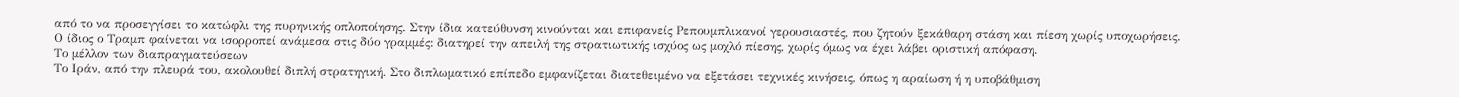από το να προσεγγίσει το κατώφλι της πυρηνικής οπλοποίησης. Στην ίδια κατεύθυνση κινούνται και επιφανείς Ρεπουμπλικανοί γερουσιαστές, που ζητούν ξεκάθαρη στάση και πίεση χωρίς υποχωρήσεις.
Ο ίδιος ο Τραμπ φαίνεται να ισορροπεί ανάμεσα στις δύο γραμμές: διατηρεί την απειλή της στρατιωτικής ισχύος ως μοχλό πίεσης, χωρίς όμως να έχει λάβει οριστική απόφαση.
Το μέλλον των διαπραγματεύσεων
Το Ιράν, από την πλευρά του, ακολουθεί διπλή στρατηγική. Στο διπλωματικό επίπεδο εμφανίζεται διατεθειμένο να εξετάσει τεχνικές κινήσεις, όπως η αραίωση ή η υποβάθμιση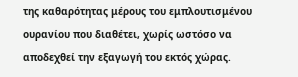της καθαρότητας μέρους του εμπλουτισμένου ουρανίου που διαθέτει, χωρίς ωστόσο να αποδεχθεί την εξαγωγή του εκτός χώρας.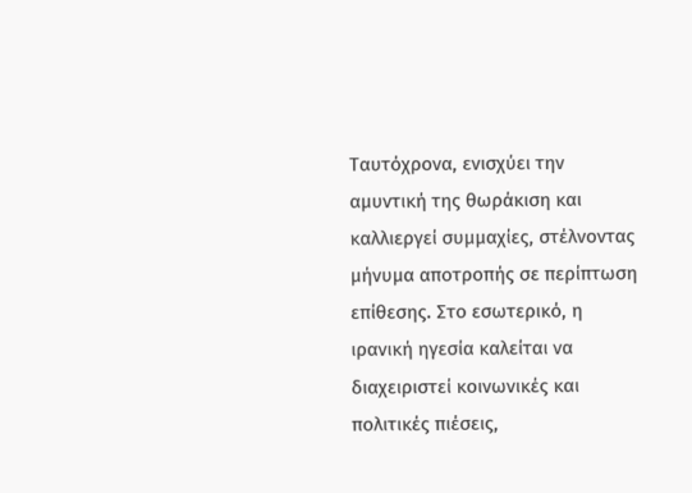Ταυτόχρονα, ενισχύει την αμυντική της θωράκιση και καλλιεργεί συμμαχίες, στέλνοντας μήνυμα αποτροπής σε περίπτωση επίθεσης. Στο εσωτερικό, η ιρανική ηγεσία καλείται να διαχειριστεί κοινωνικές και πολιτικές πιέσεις,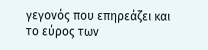γεγονός που επηρεάζει και το εύρος των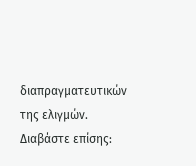διαπραγματευτικών της ελιγμών.
Διαβάστε επίσης: